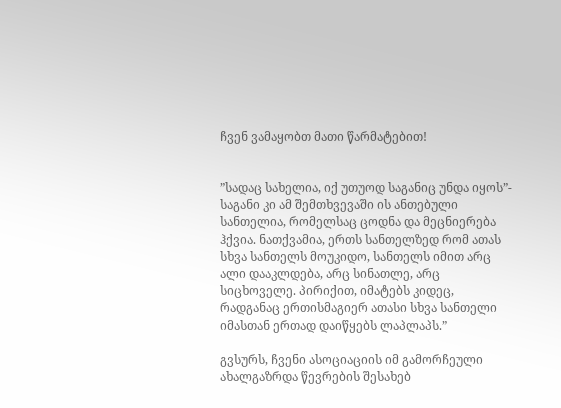ჩვენ ვამაყობთ მათი წარმატებით!


”სადაც სახელია, იქ უთუოდ საგანიც უნდა იყოს”- საგანი კი ამ შემთხვევაში ის ანთებული სანთელია, რომელსაც ცოდნა და მეცნიერება ჰქვია. ნათქვამია, ერთს სანთელზედ რომ ათას სხვა სანთელს მოუკიდო, სანთელს იმით არც ალი დააკლდება, არც სინათლე, არც სიცხოველე. პირიქით, იმატებს კიდეც, რადგანაც ერთისმაგიერ ათასი სხვა სანთელი იმასთან ერთად დაიწყებს ლაპლაპს.”

გვსურს, ჩვენი ასოციაციის იმ გამორჩეული ახალგაზრდა წევრების შესახებ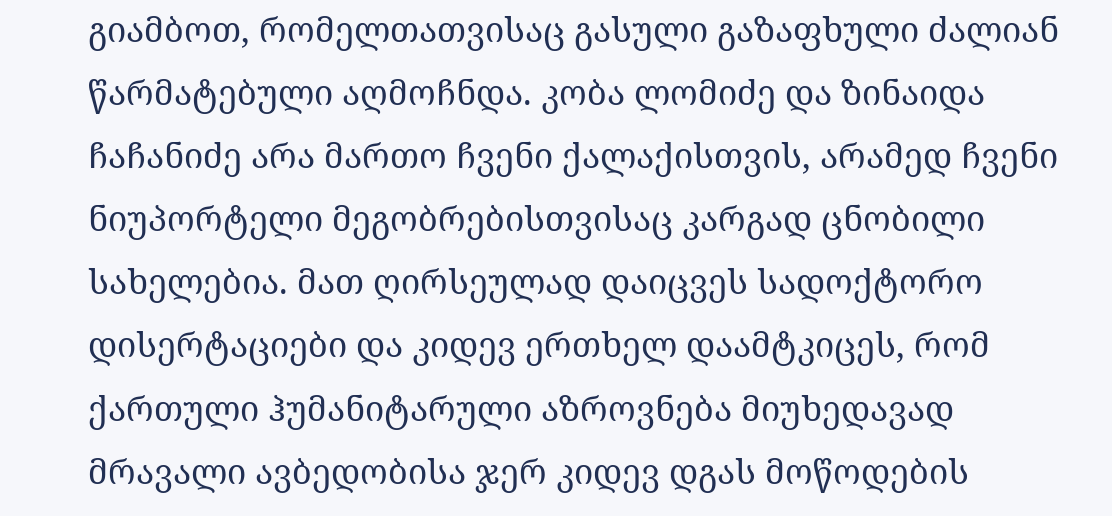გიამბოთ, რომელთათვისაც გასული გაზაფხული ძალიან წარმატებული აღმოჩნდა. კობა ლომიძე და ზინაიდა ჩაჩანიძე არა მართო ჩვენი ქალაქისთვის, არამედ ჩვენი ნიუპორტელი მეგობრებისთვისაც კარგად ცნობილი სახელებია. მათ ღირსეულად დაიცვეს სადოქტორო დისერტაციები და კიდევ ერთხელ დაამტკიცეს, რომ ქართული ჰუმანიტარული აზროვნება მიუხედავად მრავალი ავბედობისა ჯერ კიდევ დგას მოწოდების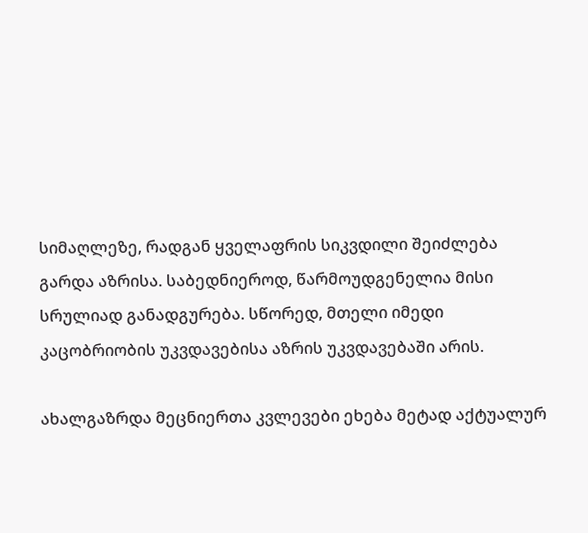სიმაღლეზე, რადგან ყველაფრის სიკვდილი შეიძლება გარდა აზრისა. საბედნიეროდ, წარმოუდგენელია მისი სრულიად განადგურება. სწორედ, მთელი იმედი კაცობრიობის უკვდავებისა აზრის უკვდავებაში არის.

ახალგაზრდა მეცნიერთა კვლევები ეხება მეტად აქტუალურ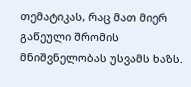თემატიკას, რაც მათ მიერ გაწეული შრომის მნიშვნელობას უსვამს ხაზს.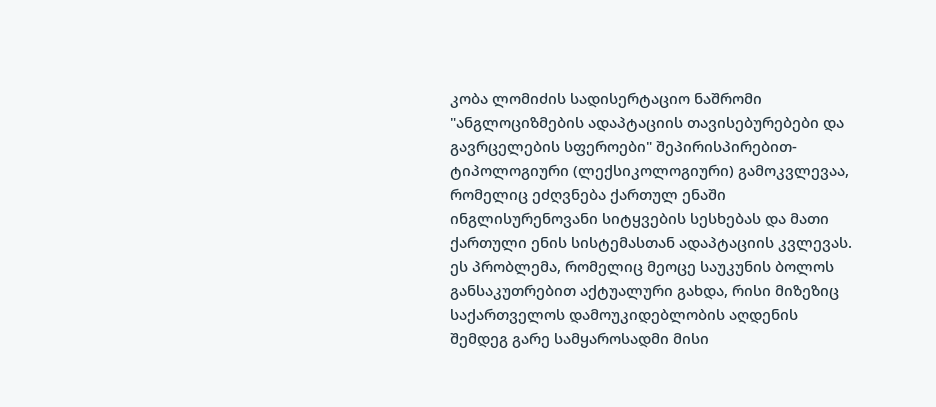კობა ლომიძის სადისერტაციო ნაშრომი "ანგლოციზმების ადაპტაციის თავისებურებები და გავრცელების სფეროები" შეპირისპირებით-ტიპოლოგიური (ლექსიკოლოგიური) გამოკვლევაა, რომელიც ეძღვნება ქართულ ენაში ინგლისურენოვანი სიტყვების სესხებას და მათი ქართული ენის სისტემასთან ადაპტაციის კვლევას. ეს პრობლემა, რომელიც მეოცე საუკუნის ბოლოს განსაკუთრებით აქტუალური გახდა, რისი მიზეზიც საქართველოს დამოუკიდებლობის აღდენის შემდეგ გარე სამყაროსადმი მისი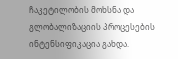ჩაკეტილობის მოხსნა და გლობალიზაციის პროცესების ინტენსიფიკაცია გახდა.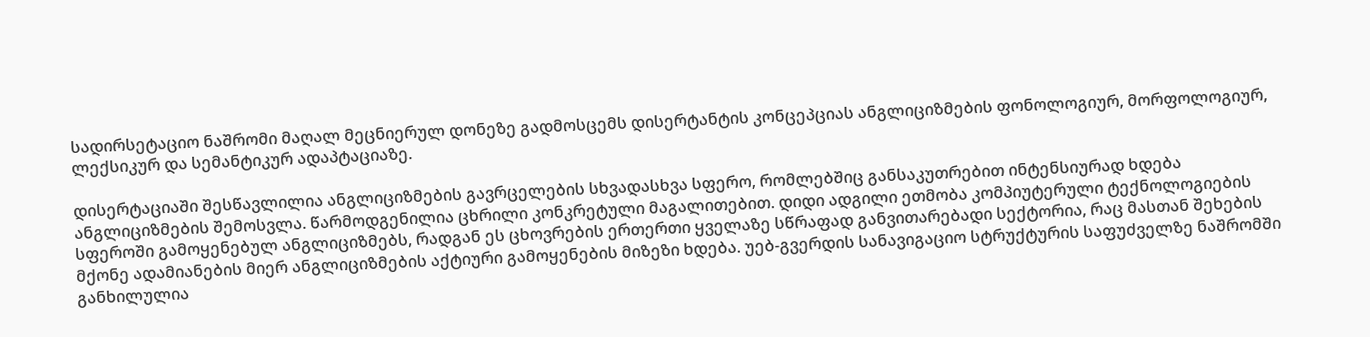სადირსეტაციო ნაშრომი მაღალ მეცნიერულ დონეზე გადმოსცემს დისერტანტის კონცეპციას ანგლიციზმების ფონოლოგიურ, მორფოლოგიურ, ლექსიკურ და სემანტიკურ ადაპტაციაზე.

დისერტაციაში შესწავლილია ანგლიციზმების გავრცელების სხვადასხვა სფერო, რომლებშიც განსაკუთრებით ინტენსიურად ხდება ანგლიციზმების შემოსვლა. წარმოდგენილია ცხრილი კონკრეტული მაგალითებით. დიდი ადგილი ეთმობა კომპიუტერული ტექნოლოგიების სფეროში გამოყენებულ ანგლიციზმებს, რადგან ეს ცხოვრების ერთერთი ყველაზე სწრაფად განვითარებადი სექტორია, რაც მასთან შეხების მქონე ადამიანების მიერ ანგლიციზმების აქტიური გამოყენების მიზეზი ხდება. უებ-გვერდის სანავიგაციო სტრუქტურის საფუძველზე ნაშრომში განხილულია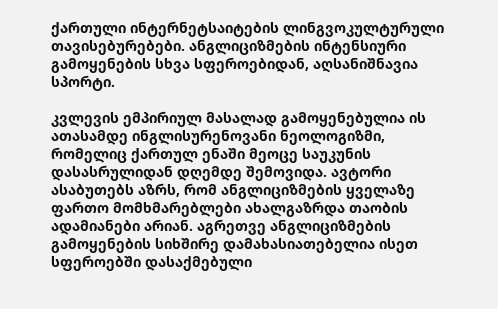ქართული ინტერნეტსაიტების ლინგვოკულტურული თავისებურებები. ანგლიციზმების ინტენსიური გამოყენების სხვა სფეროებიდან, აღსანიშნავია სპორტი.

კვლევის ემპირიულ მასალად გამოყენებულია ის ათასამდე ინგლისურენოვანი ნეოლოგიზმი, რომელიც ქართულ ენაში მეოცე საუკუნის დასასრულიდან დღემდე შემოვიდა. ავტორი ასაბუთებს აზრს, რომ ანგლიციზმების ყველაზე ფართო მომხმარებლები ახალგაზრდა თაობის ადამიანები არიან. აგრეთვე ანგლიციზმების გამოყენების სიხშირე დამახასიათებელია ისეთ სფეროებში დასაქმებული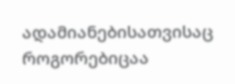ადამიანებისათვისაც როგორებიცაა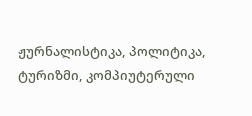ჟურნალისტიკა, პოლიტიკა, ტურიზმი, კომპიუტერული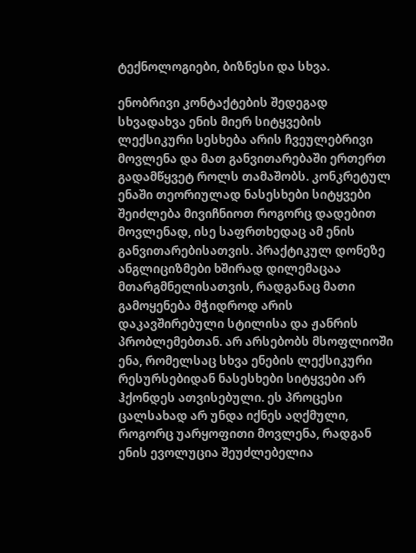ტექნოლოგიები, ბიზნესი და სხვა.

ენობრივი კონტაქტების შედეგად სხვადახვა ენის მიერ სიტყვების ლექსიკური სესხება არის ჩვეულებრივი მოვლენა და მათ განვითარებაში ერთერთ გადამწყვეტ როლს თამაშობს. კონკრეტულ ენაში თეორიულად ნასესხები სიტყვები შეიძლება მივიჩნიოთ როგორც დადებით მოვლენად, ისე საფრთხედაც ამ ენის განვითარებისათვის. პრაქტიკულ დონეზე ანგლიციზმები ხშირად დილემაცაა მთარგმნელისათვის, რადგანაც მათი გამოყენება მჭიდროდ არის დაკავშირებული სტილისა და ჟანრის პრობლემებთან. არ არსებობს მსოფლიოში ენა, რომელსაც სხვა ენების ლექსიკური რესურსებიდან ნასესხები სიტყვები არ ჰქონდეს ათვისებული. ეს პროცესი ცალსახად არ უნდა იქნეს აღქმული, როგორც უარყოფითი მოვლენა, რადგან ენის ევოლუცია შეუძლებელია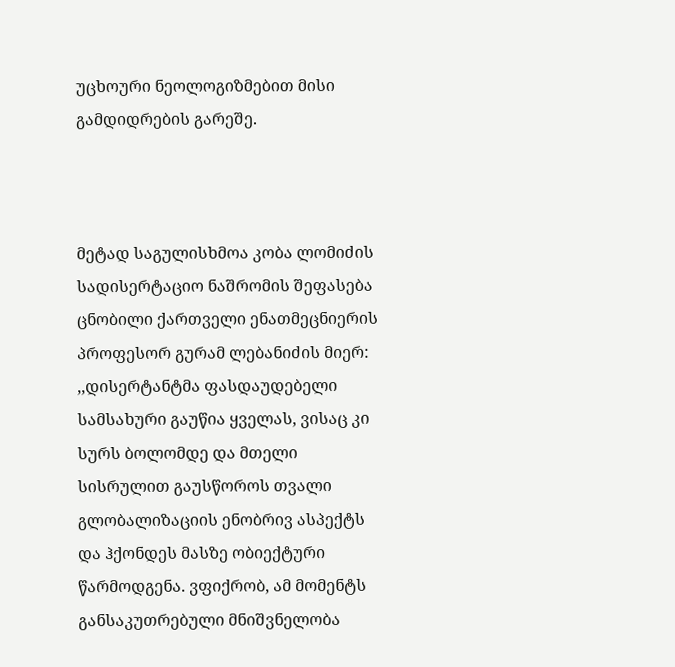უცხოური ნეოლოგიზმებით მისი გამდიდრების გარეშე.



მეტად საგულისხმოა კობა ლომიძის სადისერტაციო ნაშრომის შეფასება ცნობილი ქართველი ენათმეცნიერის პროფესორ გურამ ლებანიძის მიერ: ,,დისერტანტმა ფასდაუდებელი სამსახური გაუწია ყველას, ვისაც კი სურს ბოლომდე და მთელი სისრულით გაუსწოროს თვალი გლობალიზაციის ენობრივ ასპექტს და ჰქონდეს მასზე ობიექტური წარმოდგენა. ვფიქრობ, ამ მომენტს განსაკუთრებული მნიშვნელობა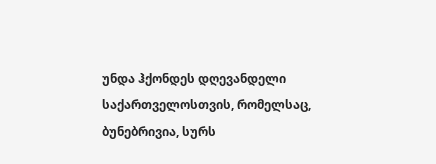უნდა ჰქონდეს დღევანდელი საქართველოსთვის, რომელსაც, ბუნებრივია, სურს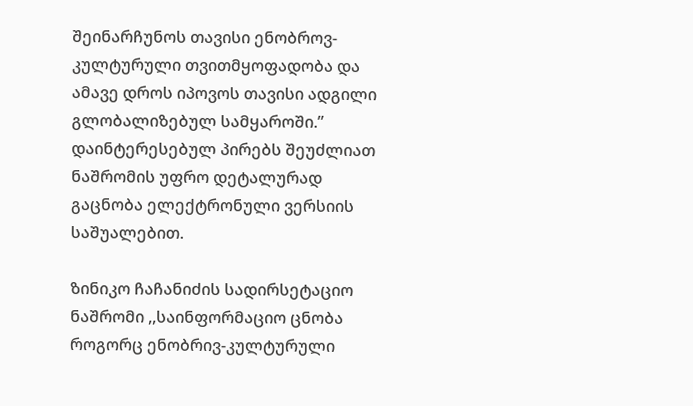შეინარჩუნოს თავისი ენობროვ-კულტურული თვითმყოფადობა და ამავე დროს იპოვოს თავისი ადგილი გლობალიზებულ სამყაროში.” დაინტერესებულ პირებს შეუძლიათ ნაშრომის უფრო დეტალურად გაცნობა ელექტრონული ვერსიის საშუალებით.

ზინიკო ჩაჩანიძის სადირსეტაციო ნაშრომი ,,საინფორმაციო ცნობა როგორც ენობრივ-კულტურული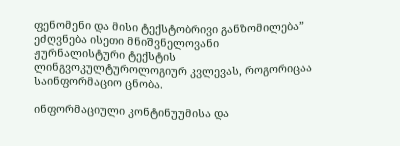ფენომენი და მისი ტექსტობრივი განზომილება” ეძღვნება ისეთი მნიშვნელოვანი ჟურნალისტური ტექსტის ლინგვოკულტუროლოგიურ კვლევას, როგორიცაა საინფორმაციო ცნობა.

ინფორმაციული კონტინუუმისა და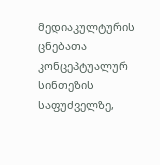მედიაკულტურის ცნებათა კონცეპტუალურ სინთეზის საფუძველზე,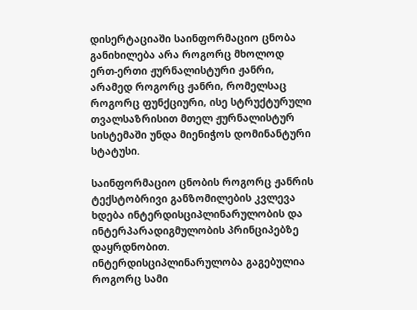დისერტაციაში საინფორმაციო ცნობა განიხილება არა როგორც მხოლოდ ერთ-ერთი ჟურნალისტური ჟანრი, არამედ როგორც ჟანრი, რომელსაც როგორც ფუნქციური, ისე სტრუქტურული თვალსაზრისით მთელ ჟურნალისტურ სისტემაში უნდა მიენიჭოს დომინანტური სტატუსი.

საინფორმაციო ცნობის როგორც ჟანრის ტექსტობრივი განზომილების კვლევა ხდება ინტერდისციპლინარულობის და ინტერპარადიგმულობის პრინციპებზე დაყრდნობით. ინტერდისციპლინარულობა გაგებულია როგორც სამი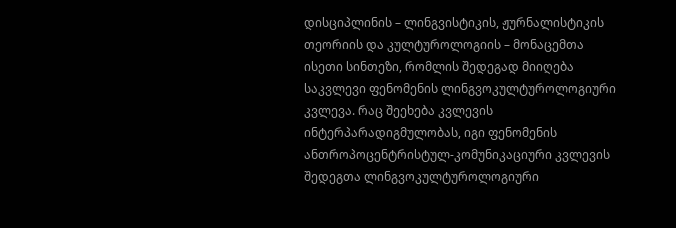დისციპლინის – ლინგვისტიკის, ჟურნალისტიკის თეორიის და კულტუროლოგიის – მონაცემთა ისეთი სინთეზი, რომლის შედეგად მიიღება საკვლევი ფენომენის ლინგვოკულტუროლოგიური კვლევა. რაც შეეხება კვლევის ინტერპარადიგმულობას, იგი ფენომენის ანთროპოცენტრისტულ-კომუნიკაციური კვლევის შედეგთა ლინგვოკულტუროლოგიური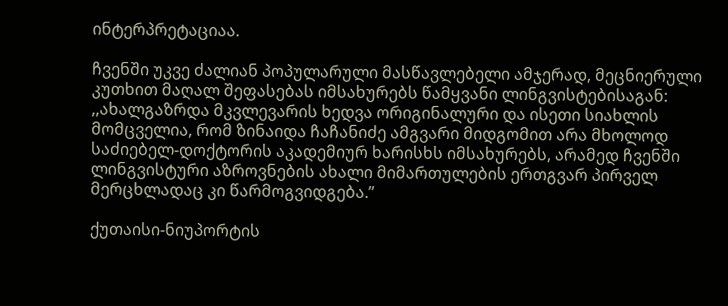ინტერპრეტაციაა.

ჩვენში უკვე ძალიან პოპულარული მასწავლებელი ამჯერად, მეცნიერული კუთხით მაღალ შეფასებას იმსახურებს წამყვანი ლინგვისტებისაგან: ,,ახალგაზრდა მკვლევარის ხედვა ორიგინალური და ისეთი სიახლის მომცველია, რომ ზინაიდა ჩაჩანიძე ამგვარი მიდგომით არა მხოლოდ საძიებელ-დოქტორის აკადემიურ ხარისხს იმსახურებს, არამედ ჩვენში ლინგვისტური აზროვნების ახალი მიმართულების ერთგვარ პირველ მერცხლადაც კი წარმოგვიდგება.”

ქუთაისი-ნიუპორტის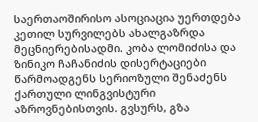საერთაოშირისო ასოციაცია უერთდება კეთილ სურვილებს ახალგაზრდა მეცნიერებისადმი. კობა ლომიძისა და ზინიკო ჩაჩანიძის დისერტაციები წარმოადგენს სერიოზული შენაძენს ქართული ლინგვისტური აზროვნებისთვის. გვსურს, გზა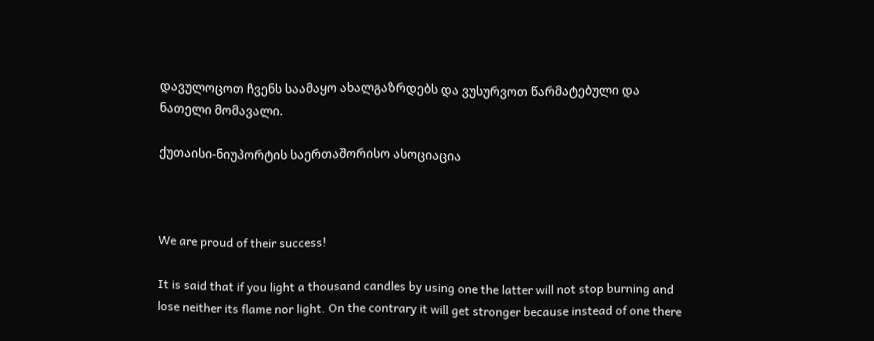დავულოცოთ ჩვენს საამაყო ახალგაზრდებს და ვუსურვოთ წარმატებული და ნათელი მომავალი.

ქუთაისი-ნიუპორტის საერთაშორისო ასოციაცია



We are proud of their success!

It is said that if you light a thousand candles by using one the latter will not stop burning and lose neither its flame nor light. On the contrary it will get stronger because instead of one there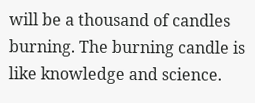will be a thousand of candles burning. The burning candle is like knowledge and science.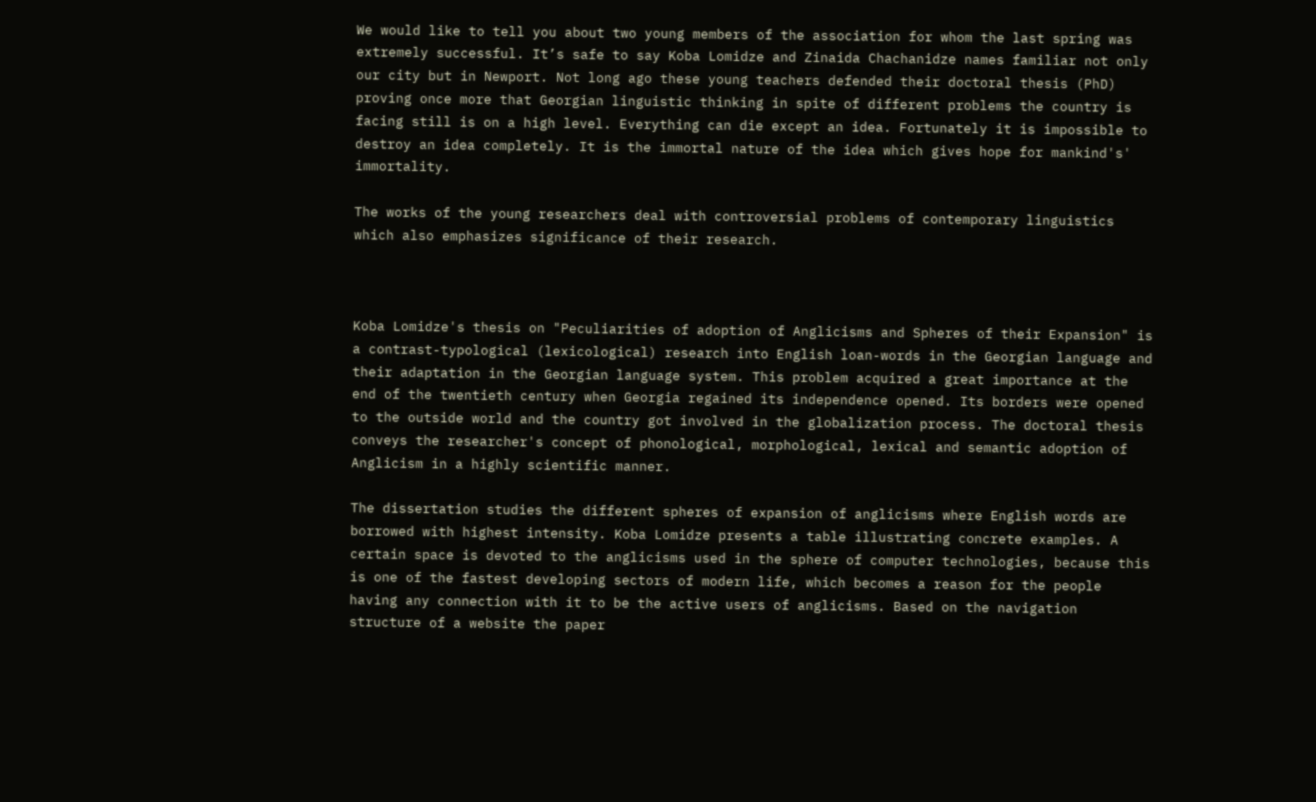We would like to tell you about two young members of the association for whom the last spring was extremely successful. It’s safe to say Koba Lomidze and Zinaida Chachanidze names familiar not only our city but in Newport. Not long ago these young teachers defended their doctoral thesis (PhD) proving once more that Georgian linguistic thinking in spite of different problems the country is facing still is on a high level. Everything can die except an idea. Fortunately it is impossible to destroy an idea completely. It is the immortal nature of the idea which gives hope for mankind's' immortality.

The works of the young researchers deal with controversial problems of contemporary linguistics which also emphasizes significance of their research.



Koba Lomidze's thesis on "Peculiarities of adoption of Anglicisms and Spheres of their Expansion" is a contrast-typological (lexicological) research into English loan-words in the Georgian language and their adaptation in the Georgian language system. This problem acquired a great importance at the end of the twentieth century when Georgia regained its independence opened. Its borders were opened to the outside world and the country got involved in the globalization process. The doctoral thesis conveys the researcher's concept of phonological, morphological, lexical and semantic adoption of Anglicism in a highly scientific manner.

The dissertation studies the different spheres of expansion of anglicisms where English words are borrowed with highest intensity. Koba Lomidze presents a table illustrating concrete examples. A certain space is devoted to the anglicisms used in the sphere of computer technologies, because this is one of the fastest developing sectors of modern life, which becomes a reason for the people having any connection with it to be the active users of anglicisms. Based on the navigation structure of a website the paper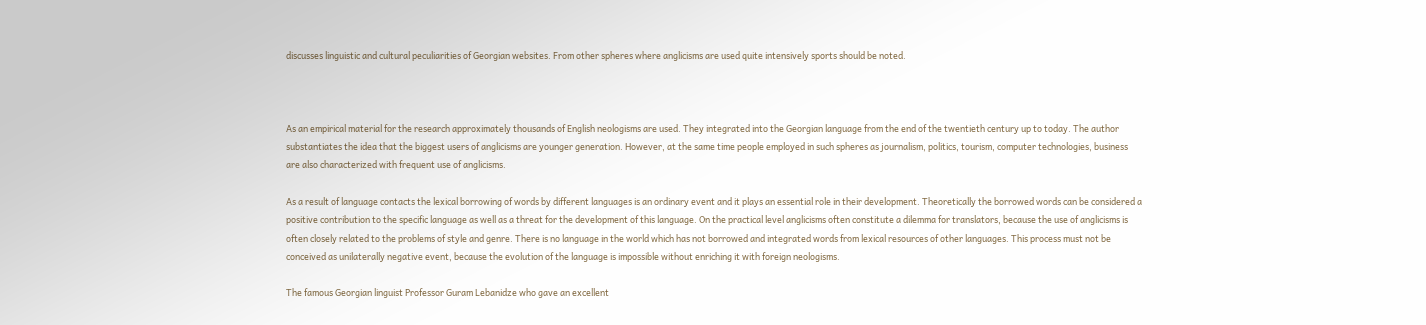discusses linguistic and cultural peculiarities of Georgian websites. From other spheres where anglicisms are used quite intensively sports should be noted.



As an empirical material for the research approximately thousands of English neologisms are used. They integrated into the Georgian language from the end of the twentieth century up to today. The author substantiates the idea that the biggest users of anglicisms are younger generation. However, at the same time people employed in such spheres as journalism, politics, tourism, computer technologies, business are also characterized with frequent use of anglicisms.

As a result of language contacts the lexical borrowing of words by different languages is an ordinary event and it plays an essential role in their development. Theoretically the borrowed words can be considered a positive contribution to the specific language as well as a threat for the development of this language. On the practical level anglicisms often constitute a dilemma for translators, because the use of anglicisms is often closely related to the problems of style and genre. There is no language in the world which has not borrowed and integrated words from lexical resources of other languages. This process must not be conceived as unilaterally negative event, because the evolution of the language is impossible without enriching it with foreign neologisms.

The famous Georgian linguist Professor Guram Lebanidze who gave an excellent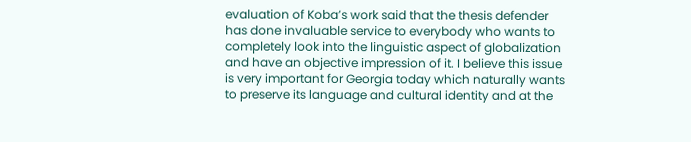evaluation of Koba’s work said that the thesis defender has done invaluable service to everybody who wants to completely look into the linguistic aspect of globalization and have an objective impression of it. I believe this issue is very important for Georgia today which naturally wants to preserve its language and cultural identity and at the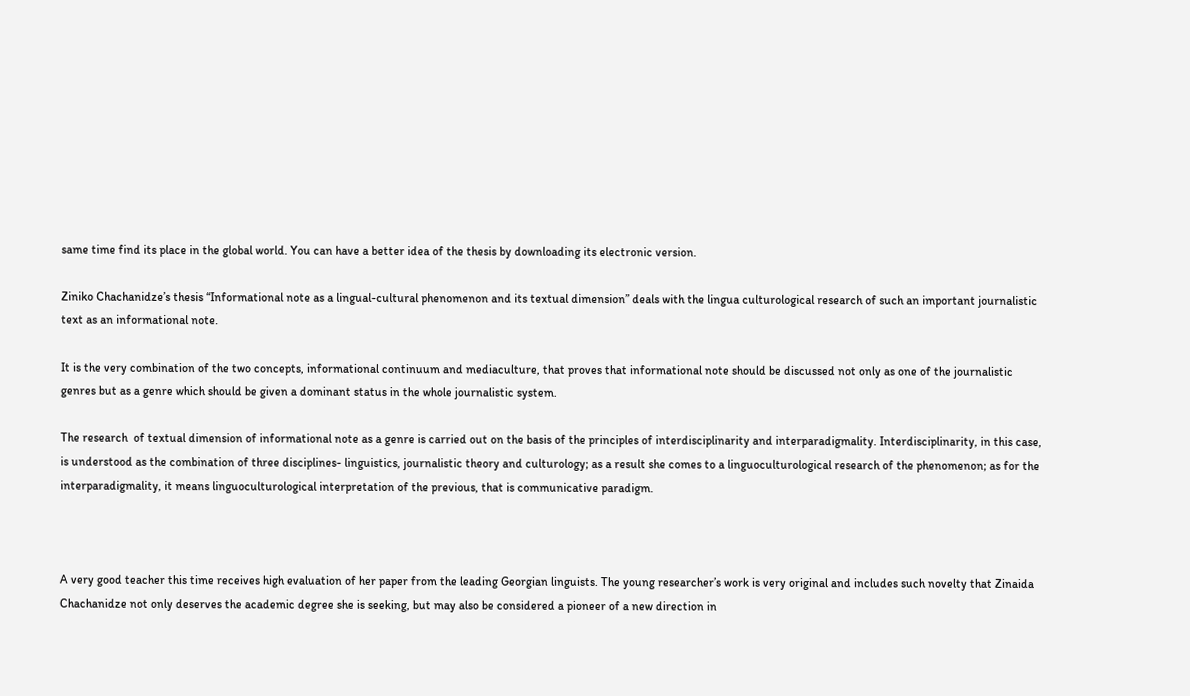same time find its place in the global world. You can have a better idea of the thesis by downloading its electronic version.

Ziniko Chachanidze’s thesis “Informational note as a lingual-cultural phenomenon and its textual dimension” deals with the lingua culturological research of such an important journalistic text as an informational note.

It is the very combination of the two concepts, informational continuum and mediaculture, that proves that informational note should be discussed not only as one of the journalistic genres but as a genre which should be given a dominant status in the whole journalistic system.

The research  of textual dimension of informational note as a genre is carried out on the basis of the principles of interdisciplinarity and interparadigmality. Interdisciplinarity, in this case, is understood as the combination of three disciplines- linguistics, journalistic theory and culturology; as a result she comes to a linguoculturological research of the phenomenon; as for the interparadigmality, it means linguoculturological interpretation of the previous, that is communicative paradigm.



A very good teacher this time receives high evaluation of her paper from the leading Georgian linguists. The young researcher’s work is very original and includes such novelty that Zinaida Chachanidze not only deserves the academic degree she is seeking, but may also be considered a pioneer of a new direction in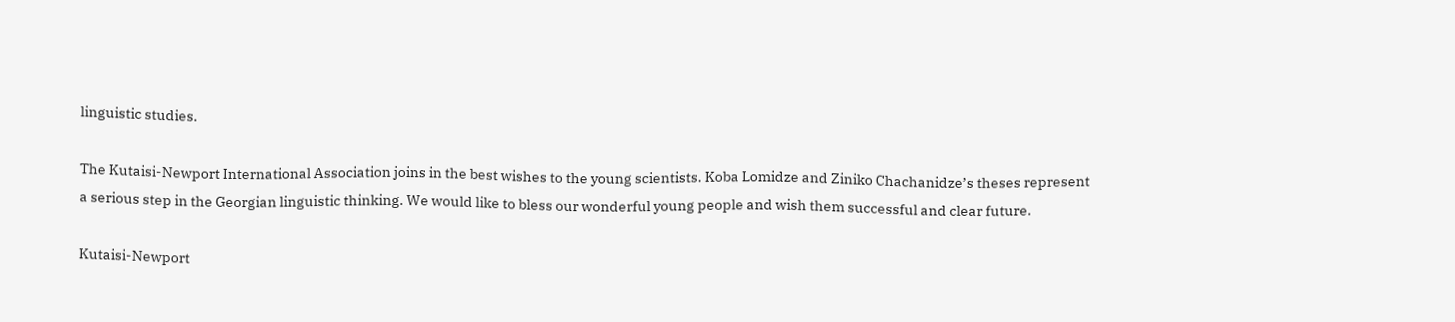linguistic studies.

The Kutaisi-Newport International Association joins in the best wishes to the young scientists. Koba Lomidze and Ziniko Chachanidze’s theses represent a serious step in the Georgian linguistic thinking. We would like to bless our wonderful young people and wish them successful and clear future.

Kutaisi-Newport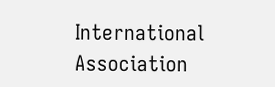International Association